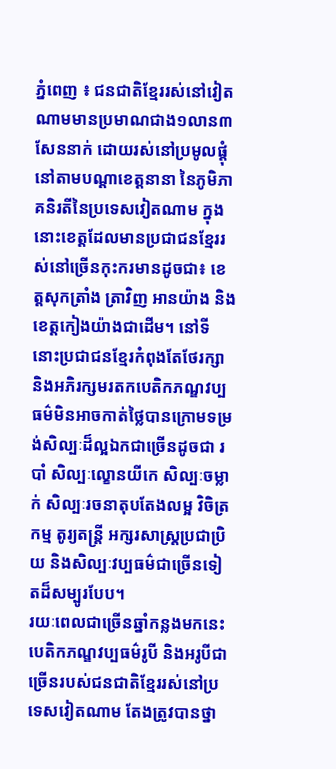ភ្នំពេញ ៖ ជនជាតិខ្មែររស់នៅវៀតណាមមានប្រមាណជាង១លាន៣សែននាក់ ដោយរស់នៅប្រមូលផ្តុំនៅតាមបណ្តាខេត្តនានា នៃភូមិភាគនិរតីនៃប្រទេសវៀតណាម ក្នុងនោះខេត្តដែលមានប្រជាជនខ្មែររស់នៅច្រើនកុះករមានដូចជា៖ ខេត្តសុកត្រាំង ត្រាវិញ អានយ៉ាង និងខេត្តកៀងយ៉ាងជាដើម។ នៅទីនោះប្រជាជនខ្មែរកំពុងតែថែរក្សា និងអភិរក្សមរតកបេតិកភណ្ឌវប្បធម៌មិនអាចកាត់ថ្លៃបានក្រោមទម្រង់សិល្បៈដ៏ល្អឯកជាច្រើនដូចជា របាំ សិល្បៈល្ខោនយីកេ សិល្បៈចម្លាក់ សិល្បៈរចនាតុបតែងលម្អ វិចិត្រកម្ម តូរ្យតន្ត្រី អក្សរសាស្រ្តប្រជាប្រិយ និងសិល្បៈវប្បធម៌ជាច្រើនទៀតដ៏សម្បូរបែប។
រយៈពេលជាច្រើនឆ្នាំកន្លងមកនេះ បេតិកភណ្ឌវប្បធម៌រូបី និងអរូបីជាច្រើនរបស់ជនជាតិខ្មែររស់នៅប្រទេសវៀតណាម តែងត្រូវបានថ្នា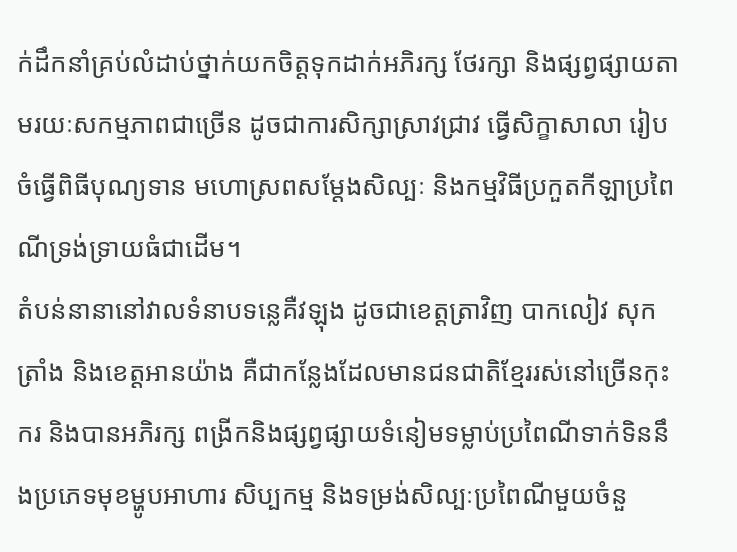ក់ដឹកនាំគ្រប់លំដាប់ថ្នាក់យកចិត្តទុកដាក់អភិរក្ស ថែរក្សា និងផ្សព្វផ្សាយតាមរយៈសកម្មភាពជាច្រើន ដូចជាការសិក្សាស្រាវជ្រាវ ធ្វើសិក្ខាសាលា រៀបចំធ្វើពិធីបុណ្យទាន មហោស្រពសម្តែងសិល្បៈ និងកម្មវិធីប្រកួតកីឡាប្រពៃណីទ្រង់ទ្រាយធំជាដើម។
តំបន់នានានៅវាលទំនាបទន្លេគឺវឡុង ដូចជាខេត្តត្រាវិញ បាកលៀវ សុកត្រាំង និងខេត្តអានយ៉ាង គឺជាកន្លែងដែលមានជនជាតិខ្មែររស់នៅច្រើនកុះករ និងបានអភិរក្ស ពង្រីកនិងផ្សព្វផ្សាយទំនៀមទម្លាប់ប្រពៃណីទាក់ទិននឹងប្រភេទមុខម្ហូបអាហារ សិប្បកម្ម និងទម្រង់សិល្បៈប្រពៃណីមួយចំនួ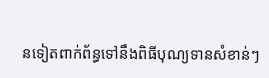នទៀតពាក់ព័ន្ធទៅនឹងពិធីបុណ្យទានសំខាន់ៗ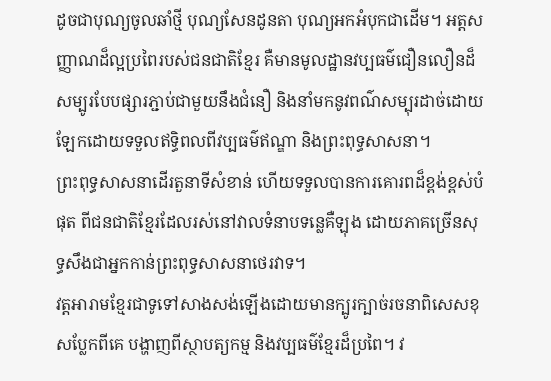ដូចជាបុណ្យចូលឆាំថ្មី បុណ្យសែនដូនតា បុណ្យអកអំបុកជាដើម។ អត្តសញ្ញាណដ៏ល្អប្រពៃរបស់ជនជាតិខ្មែរ គឺមានមូលដ្ឋានវប្បធម៌ជឿនលឿនដ៏សម្បូរបែបផ្សារភ្ជាប់ជាមួយនឹងជំនឿ និងនាំមកនូវពណ៌សម្បុរដាច់ដោយឡែកដោយទទួលឥទ្ធិពលពីវប្បធម៌ឥណ្ឌា និងព្រះពុទ្ធសាសនា។
ព្រះពុទ្ធសាសនាដើរតួនាទីសំខាន់ ហើយទទួលបានការគោរពដ៏ខ្ពង់ខ្ពស់បំផុត ពីជនជាតិខ្មែរដែលរស់នៅវាលទំនាបទន្លេគឺឡុង ដោយភាគច្រើនសុទ្ធសឹងជាអ្នកកាន់ព្រះពុទ្ធសាសនាថេរវាទ។
វត្តអារាមខ្មែរជាទូទៅសាងសង់ឡើងដោយមានក្បូរក្បាច់រចនាពិសេសខុសប្លែកពីគេ បង្ហាញពីស្ថាបត្យកម្ម និងវប្បធម៌ខ្មែរដ៏ប្រពៃ។ វ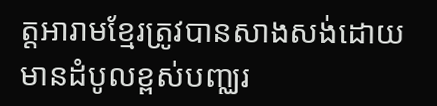ត្តអារាមខ្មែរត្រូវបានសាងសង់ដោយមានដំបូលខ្ពស់បញ្ឈរ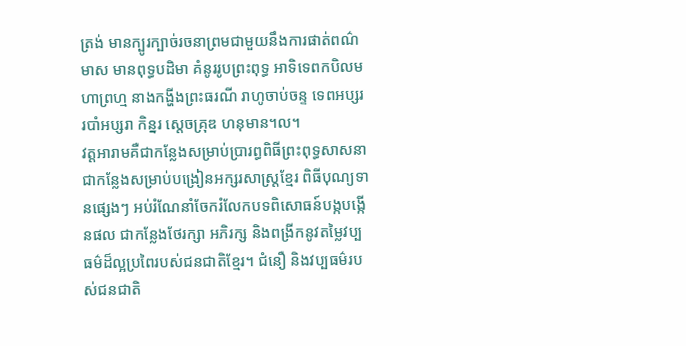ត្រង់ មានក្បូរក្បាច់រចនាព្រមជាមួយនឹងការផាត់ពណ៌មាស មានពុទ្ធបដិមា គំនូររូបព្រះពុទ្ធ អាទិទេពកបិលមហាព្រហ្ម នាងកង្ហីងព្រះធរណី រាហូចាប់ចន្ទ ទេពអប្សរ របាំអប្សរា កិន្នរ ស្តេចគ្រុឌ ហនុមាន។ល។
វត្តអារាមគឺជាកន្លែងសម្រាប់ប្រារព្ធពិធីព្រះពុទ្ធសាសនា ជាកន្លែងសម្រាប់បង្រៀនអក្សរសាស្ត្រខ្មែរ ពិធីបុណ្យទានផ្សេងៗ អប់រំណែនាំចែករំលែកបទពិសោធន៍បង្កបង្កើនផល ជាកន្លែងថែរក្សា អភិរក្ស និងពង្រីកនូវតម្លៃវប្បធម៌ដ៏ល្អប្រពៃរបស់ជនជាតិខ្មែរ។ ជំនឿ និងវប្បធម៌របស់ជនជាតិ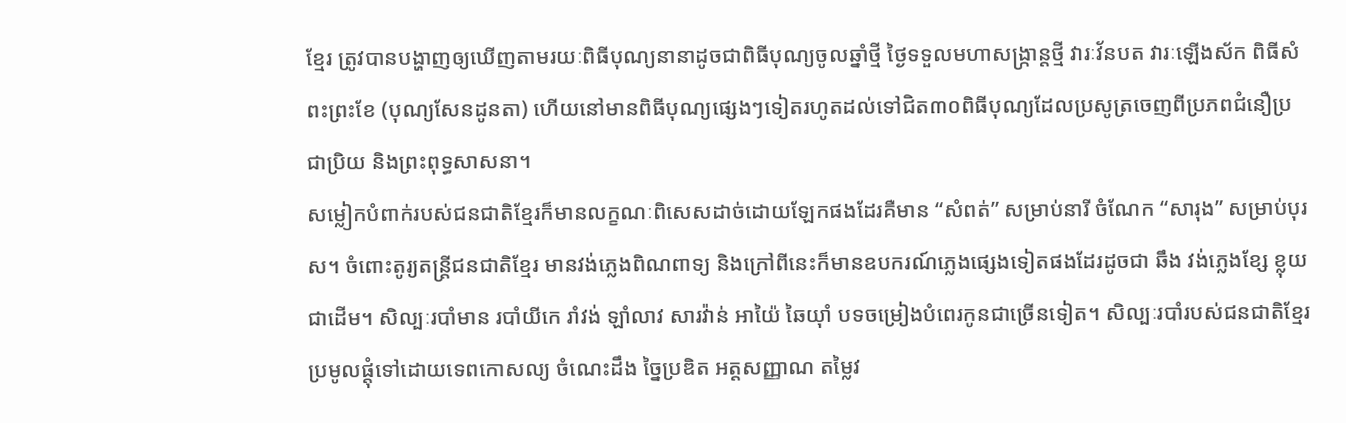ខ្មែរ ត្រូវបានបង្ហាញឲ្យឃើញតាមរយៈពិធីបុណ្យនានាដូចជាពិធីបុណ្យចូលឆ្នាំថ្មី ថ្ងៃទទួលមហាសង្ក្រាន្តថ្មី វារៈវ័នបត វារៈឡើងស័ក ពិធីសំពះព្រះខែ (បុណ្យសែនដូនតា) ហើយនៅមានពិធីបុណ្យផ្សេងៗទៀតរហូតដល់ទៅជិត៣០ពិធីបុណ្យដែលប្រសូត្រចេញពីប្រភពជំនឿប្រជាប្រិយ និងព្រះពុទ្ធសាសនា។
សម្លៀកបំពាក់របស់ជនជាតិខ្មែរក៏មានលក្ខណៈពិសេសដាច់ដោយឡែកផងដែរគឺមាន “សំពត់” សម្រាប់នារី ចំណែក “សារុង” សម្រាប់បុរស។ ចំពោះតូរ្យតន្រ្តីជនជាតិខ្មែរ មានវង់ភ្លេងពិណពាទ្យ និងក្រៅពីនេះក៏មានឧបករណ៍ភ្លេងផ្សេងទៀតផងដែរដូចជា ឆឹង វង់ភ្លេងខ្សែ ខ្លុយជាដើម។ សិល្បៈរបាំមាន របាំយីកេ រាំវង់ ឡាំលាវ សារវ៉ាន់ អាយ៉ៃ ឆៃយ៉ាំ បទចម្រៀងបំពេរកូនជាច្រើនទៀត។ សិល្បៈរបាំរបស់ជនជាតិខ្មែរ ប្រមូលផ្តុំទៅដោយទេពកោសល្យ ចំណេះដឹង ច្នៃប្រឌិត អត្តសញ្ញាណ តម្លៃវ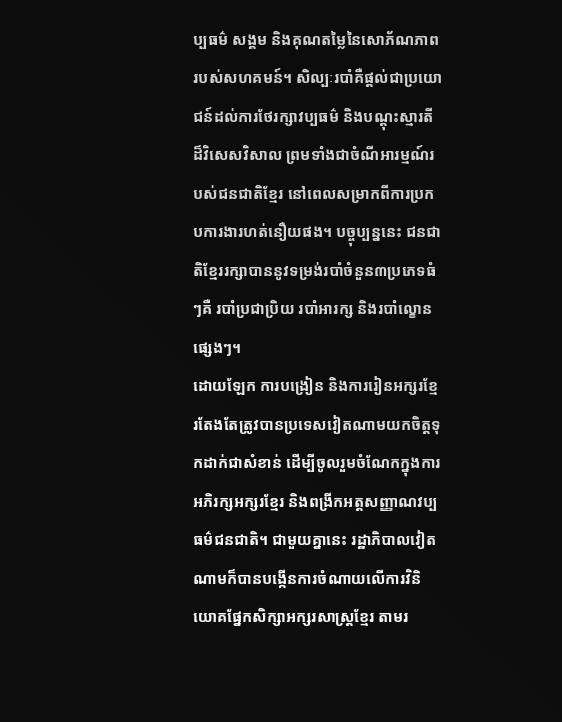ប្បធម៌ សង្គម និងគុណតម្លៃនៃសោភ័ណភាពរបស់សហគមន៍។ សិល្បៈរបាំគឺផ្តល់ជាប្រយោជន៍ដល់ការថែរក្សាវប្បធម៌ និងបណ្តុះស្មារតីដ៏វិសេសវិសាល ព្រមទាំងជាចំណីអារម្មណ៍របស់ជនជាតិខ្មែរ នៅពេលសម្រាកពីការប្រកបការងារហត់នឿយផង។ បច្ចុប្បន្ននេះ ជនជាតិខ្មែររក្សាបាននូវទម្រង់របាំចំនួន៣ប្រភេទធំៗគឺ របាំប្រជាប្រិយ របាំអារក្ស និងរបាំល្ខោនផ្សេងៗ។
ដោយឡែក ការបង្រៀន និងការរៀនអក្សរខ្មែរតែងតែត្រូវបានប្រទេសវៀតណាមយកចិត្តទុកដាក់ជាសំខាន់ ដើម្បីចូលរួមចំណែកក្នុងការអភិរក្សអក្សរខ្មែរ និងពង្រីកអត្តសញ្ញាណវប្បធម៌ជនជាតិ។ ជាមួយគ្នានេះ រដ្ឋាភិបាលវៀតណាមក៏បានបង្កើនការចំណាយលើការវិនិយោគផ្នែកសិក្សាអក្សរសាស្ត្រខ្មែរ តាមរ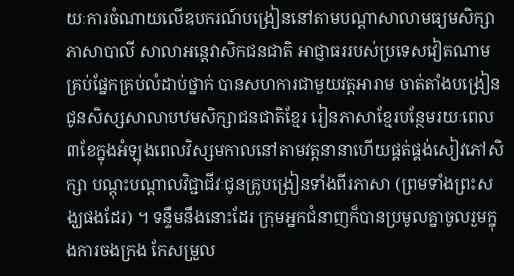យៈការចំណាយលើឧបករណ៍បង្រៀននៅតាមបណ្តាសាលាមធ្យមសិក្សាភាសាបាលី សាលាអន្តេវាសិកជនជាតិ អាជ្ញាធររបស់ប្រទេសវៀតណាមគ្រប់ផ្នែកគ្រប់លំដាប់ថ្នាក់ បានសហការជាមួយវត្តអារាម ចាត់តាំងបង្រៀនជូនសិស្សសាលាបឋមសិក្សាជនជាតិខ្មែរ រៀនភាសាខ្មែរបន្ថែមរយៈពេល៣ខែក្នុងអំឡុងពេលវិស្សមកាលនៅតាមវត្តនានាហើយផ្គត់ផ្គង់សៀវភៅសិក្សា បណ្តុះបណ្តាលវិជ្ជាជីវៈជូនគ្រូបង្រៀនទាំងពីរភាសា (ព្រមទាំងព្រះសង្ឃផងដែរ) ។ ទន្ទឹមនឹងនោះដែរ ក្រុមអ្នកជំនាញក៏បានប្រមូលគ្នាចូលរួមក្នុងការចងក្រង កែសម្រួល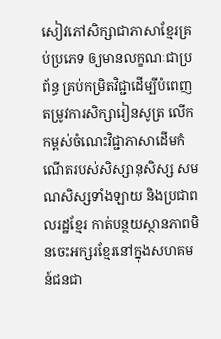សៀវភៅសិក្សាជាភាសាខ្មែរគ្រប់ប្រភេទ ឲ្យមានលក្ខណៈជាប្រព័ន្ធ គ្រប់កម្រិតវិជ្ជាដើម្បីបំពេញ តម្រូវការសិក្សារៀនសូត្រ លើកកម្ពស់ចំណេះវិជ្ជាភាសាដើមកំណើតរបស់សិស្សានុសិស្ស សមណសិស្សទាំងឡាយ និងប្រជាពលរដ្ឋខ្មែរ កាត់បន្ថយស្ថានភាពមិនចេះអក្សរខ្មែរនៅក្នុងសហគមន៍ជនជា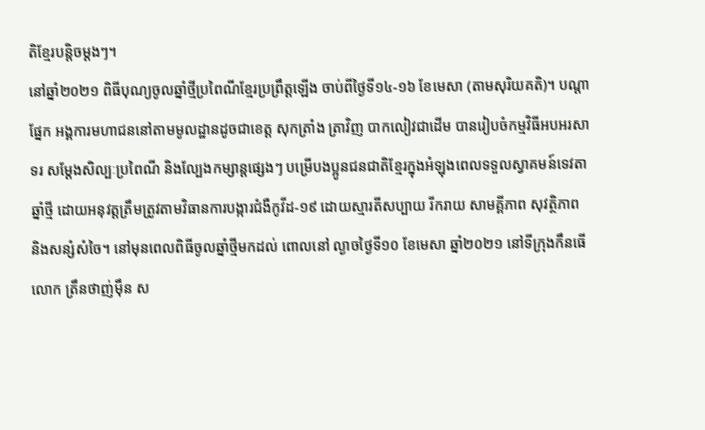តិខ្មែរបន្តិចម្តងៗ។
នៅឆ្នាំ២០២១ ពិធីបុណ្យចូលឆ្នាំថ្មីប្រពៃណីខ្មែរប្រព្រឹត្តឡើង ចាប់ពីថ្ងៃទី១៤-១៦ ខែមេសា (តាមសុរិយគតិ)។ បណ្តាផ្នែក អង្គការមហាជននៅតាមមូលដ្ឋានដូចជាខេត្ត សុកត្រាំង ត្រាវិញ បាកលៀវជាដើម បានរៀបចំកម្មវិធីអបអរសាទរ សម្តែងសិល្បៈប្រពៃណី និងល្បែងកម្សាន្តផ្សេងៗ បម្រើបងប្អូនជនជាតិខ្មែរក្នុងអំឡុងពេលទទួលស្វាគមន៍ទេវតាឆ្នាំថ្មី ដោយអនុវត្តត្រឹមត្រូវតាមវិធានការបង្ការជំងឺកូវីដ-១៩ ដោយស្មារតីសប្បាយ រីករាយ សាមគ្គីភាព សុវត្ថិភាព និងសន្សំសំចៃ។ នៅមុនពេលពិធីចូលឆ្នាំថ្មីមកដល់ ពោលនៅ ល្ងាចថ្ងៃទី១០ ខែមេសា ឆ្នាំ២០២១ នៅទីក្រុងកឹនធើ លោក ត្រឹនថាញ់ម៉ឹន ស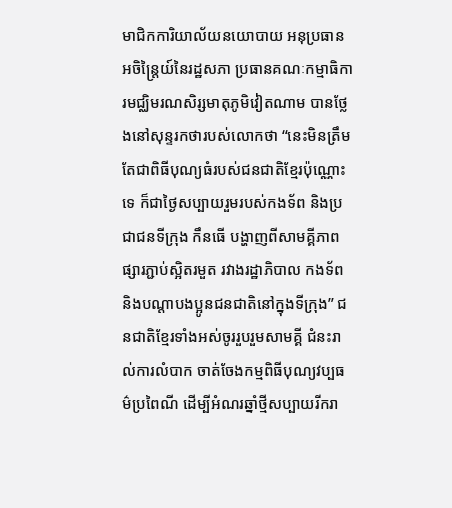មាជិកការិយាល័យនយោបាយ អនុប្រធានអចិន្ត្រៃយ៍នៃរដ្ឋសភា ប្រធានគណៈកម្មាធិការមជ្ឈិមរណសិរ្សមាតុភូមិវៀតណាម បានថ្លែងនៅសុន្ទរកថារបស់លោកថា “នេះមិនត្រឹមតែជាពិធីបុណ្យធំរបស់ជនជាតិខ្មែរប៉ុណ្ណោះទេ ក៏ជាថ្ងៃសប្បាយរួមរបស់កងទ័ព និងប្រជាជនទីក្រុង កឹនធើ បង្ហាញពីសាមគ្គីភាព ផ្សារភ្ជាប់ស្អិតរមួត រវាងរដ្ឋាភិបាល កងទ័ពនិងបណ្តាបងប្អូនជនជាតិនៅក្នុងទីក្រុង” ជនជាតិខ្មែរទាំងអស់ចូររួបរួមសាមគ្គី ជំនះរាល់ការលំបាក ចាត់ចែងកម្មពិធីបុណ្យវប្បធម៌ប្រពៃណី ដើម្បីអំណរឆ្នាំថ្មីសប្បាយរីករា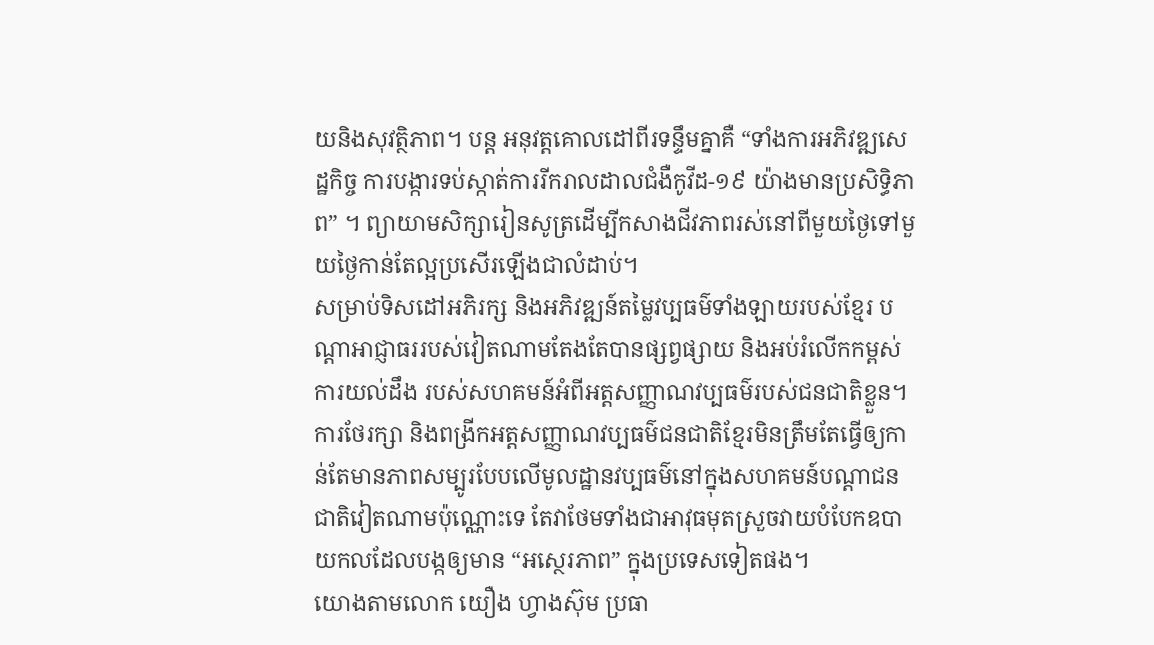យនិងសុវត្ថិភាព។ បន្ត អនុវត្តគោលដៅពីរទន្ទឹមគ្នាគឺ “ទាំងការអភិវឌ្ឍសេដ្ឋកិច្ច ការបង្ការទប់ស្កាត់ការរីករាលដាលជំងឺកូវីដ-១៩ យ៉ាងមានប្រសិទ្ធិភាព” ។ ព្យាយាមសិក្សារៀនសូត្រដើម្បីកសាងជីវភាពរស់នៅពីមួយថ្ងៃទៅមួយថ្ងៃកាន់តែល្អប្រសើរឡើងជាលំដាប់។
សម្រាប់ទិសដៅអភិរក្ស និងអភិវឌ្ឍន៍តម្លៃវប្បធម៌ទាំងឡាយរបស់ខ្មែរ បណ្តាអាជ្ញាធររបស់វៀតណាមតែងតែបានផ្សព្វផ្សាយ និងអប់រំលើកកម្ពស់ការយល់ដឹង របស់សហគមន៍អំពីអត្តសញ្ញាណវប្បធម៌របស់ជនជាតិខ្លួន។ ការថែរក្សា និងពង្រីកអត្តសញ្ញាណវប្បធម៌ជនជាតិខ្មែរមិនត្រឹមតែធ្វើឲ្យកាន់តែមានភាពសម្បូរបែបលើមូលដ្ឋានវប្បធម៌នៅក្នុងសហគមន៍បណ្តាជនជាតិវៀតណាមប៉ុណ្ណោះទេ តែវាថែមទាំងជាអាវុធមុតស្រួចវាយបំបែកឧបាយកលដែលបង្កឲ្យមាន “អស្ថេរភាព” ក្នុងប្រទេសទៀតផង។
យោងតាមលោក យឿង ហ្វាងស៊ុម ប្រធា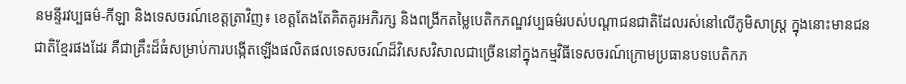នមន្ទីរវប្បធម៌-កីឡា និងទេសចរណ៍ខេត្តត្រាវិញ៖ ខេត្តតែងតែគិតគូរអភិរក្ស និងពង្រីកតម្លៃបេតិកភណ្ឌវប្បធម៌របស់បណ្តាជនជាតិដែលរស់នៅលើភូមិសាស្រ្ត ក្នុងនោះមានជនជាតិខ្មែរផងដែរ គឺជាគ្រឹះដ៏ធំសម្រាប់ការបង្កើតឡើងផលិតផលទេសចរណ៍ដ៏វិសេសវិសាលជាច្រើននៅក្នុងកម្មវិធីទេសចរណ៍ក្រោមប្រធានបទបេតិកភ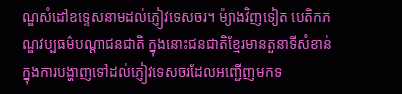ណ្ឌសំដៅឧទ្ទេសនាមដល់ភ្ញៀវទេសចរ។ ម៉្យាងវិញទៀត បេតិកភណ្ឌវប្បធម៌បណ្តាជនជាតិ ក្នុងនោះជនជាតិខ្មែរមានតួនាទីសំខាន់ក្នុងការបង្ហាញទៅដល់ភ្ញៀវទេសចរដែលអញ្ជើញមកទ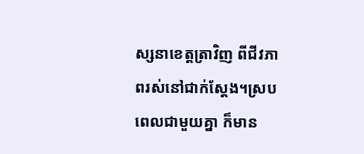ស្សនាខេត្តត្រាវិញ ពីជីវភាពរស់នៅជាក់ស្តែង។ស្របពេលជាមួយគ្នា ក៏មាន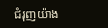ជំរុញយ៉ាង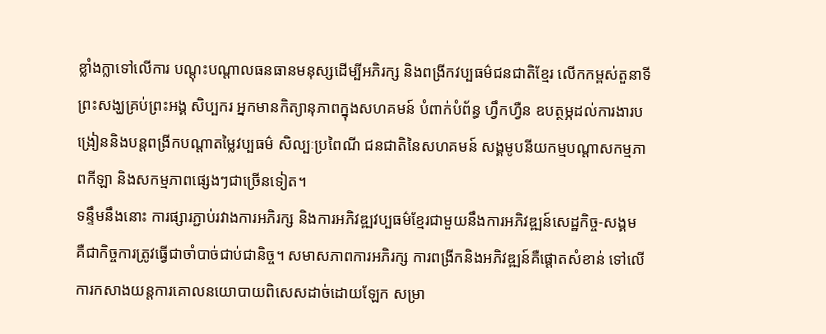ខ្លាំងក្លាទៅលើការ បណ្តុះបណ្តាលធនធានមនុស្សដើម្បីអភិរក្ស និងពង្រីកវប្បធម៌ជនជាតិខ្មែរ លើកកម្ពស់តួនាទីព្រះសង្ឃគ្រប់ព្រះអង្គ សិប្បករ អ្នកមានកិត្យានុភាពក្នុងសហគមន៍ បំពាក់បំព័ន្ធ ហ្វឹកហ្វឺន ឧបត្ថម្ភដល់ការងារបង្រៀននិងបន្តពង្រីកបណ្តាតម្លៃវប្បធម៌ សិល្បៈប្រពៃណី ជនជាតិនៃសហគមន៍ សង្គមូបនីយកម្មបណ្តាសកម្មភាពកីឡា និងសកម្មភាពផ្សេងៗជាច្រើនទៀត។
ទន្ទឹមនឹងនោះ ការផ្សារភ្ជាប់រវាងការអភិរក្ស និងការអភិវឌ្ឍវប្បធម៌ខ្មែរជាមួយនឹងការអភិវឌ្ឍន៍សេដ្ឋកិច្ច-សង្គម គឺជាកិច្ចការត្រូវធ្វើជាចាំបាច់ជាប់ជានិច្ច។ សមាសភាពការអភិរក្ស ការពង្រីកនិងអភិវឌ្ឍន៍គឺផ្តោតសំខាន់ ទៅលើការកសាងយន្តការគោលនយោបាយពិសេសដាច់ដោយឡែក សម្រា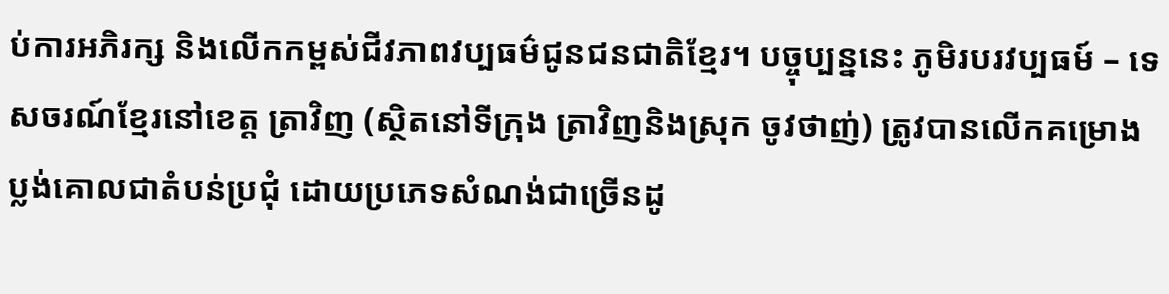ប់ការអភិរក្ស និងលើកកម្ពស់ជីវភាពវប្បធម៌ជូនជនជាតិខ្មែរ។ បច្ចុប្បន្ននេះ ភូមិរបរវប្បធម៍ – ទេសចរណ៍ខ្មែរនៅខេត្ត ត្រាវិញ (ស្ថិតនៅទីក្រុង ត្រាវិញនិងស្រុក ចូវថាញ់) ត្រូវបានលើកគម្រោងប្លង់គោលជាតំបន់ប្រជុំ ដោយប្រភេទសំណង់ជាច្រើនដូ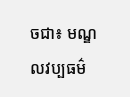ចជា៖ មណ្ឌលវប្បធម៌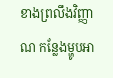ខាងព្រលឹងវិញ្ញាណ កន្លែងម្ហូបអា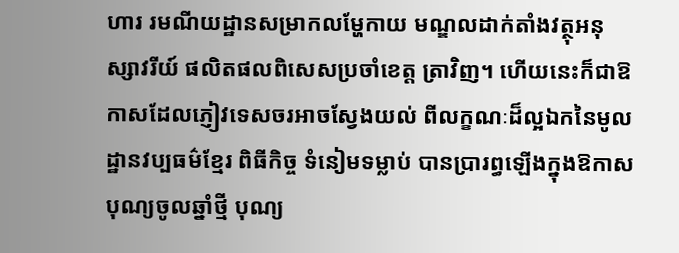ហារ រមណីយដ្ឋានសម្រាកលម្ហែកាយ មណ្ឌលដាក់តាំងវត្ថុអនុស្សាវរីយ៍ ផលិតផលពិសេសប្រចាំខេត្ត ត្រាវិញ។ ហើយនេះក៏ជាឱកាសដែលភ្ញៀវទេសចរអាចស្វែងយល់ ពីលក្ខណៈដ៏ល្អឯកនៃមូលដ្ឋានវប្បធម៌ខ្មែរ ពិធីកិច្ច ទំនៀមទម្លាប់ បានប្រារព្ធឡើងក្នុងឱកាសបុណ្យចូលឆ្នាំថ្មី បុណ្យ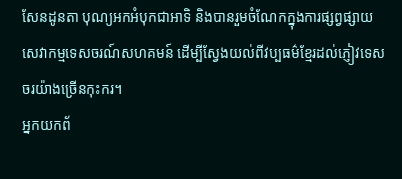សែនដូនតា បុណ្យអកអំបុកជាអាទិ និងបានរួមចំណែកក្នុងការផ្សព្វផ្សាយសេវាកម្មទេសចរណ៍សហគមន៍ ដើម្បីស្វែងយល់ពីវប្បធម៌ខ្មែរដល់ភ្ញៀវទេសចរយ៉ាងច្រើនកុះករ។
អ្នកយកព័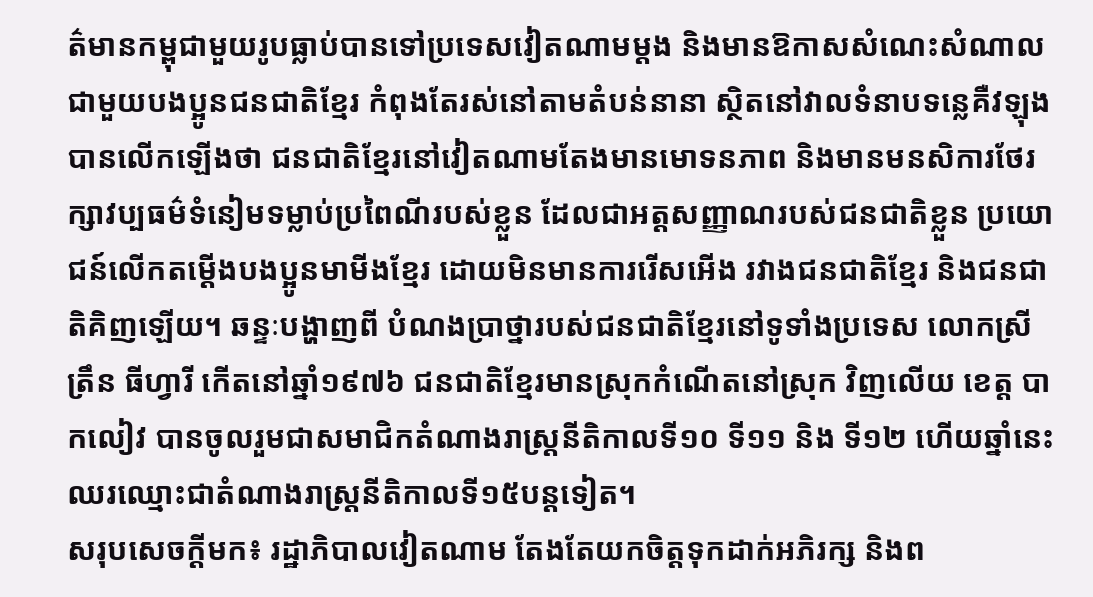ត៌មានកម្ពុជាមួយរូបធ្លាប់បានទៅប្រទេសវៀតណាមម្តង និងមានឱកាសសំណេះសំណាល ជាមួយបងប្អូនជនជាតិខ្មែរ កំពុងតែរស់នៅតាមតំបន់នានា ស្ថិតនៅវាលទំនាបទន្លេគឺវឡុង បានលើកឡើងថា ជនជាតិខ្មែរនៅវៀតណាមតែងមានមោទនភាព និងមានមនសិការថែរក្សាវប្បធម៌ទំនៀមទម្លាប់ប្រពៃណីរបស់ខ្លួន ដែលជាអត្តសញ្ញាណរបស់ជនជាតិខ្លួន ប្រយោជន៍លើកតម្តើងបងប្អូនមាមីងខ្មែរ ដោយមិនមានការរើសអើង រវាងជនជាតិខ្មែរ និងជនជាតិគិញឡើយ។ ឆន្ទៈបង្ហាញពី បំណងប្រាថ្នារបស់ជនជាតិខ្មែរនៅទូទាំងប្រទេស លោកស្រី ត្រឹន ធីហ្វារី កើតនៅឆ្នាំ១៩៧៦ ជនជាតិខ្មែរមានស្រុកកំណើតនៅស្រុក វិញលើយ ខេត្ត បាកលៀវ បានចូលរួមជាសមាជិកតំណាងរាស្ត្រនីតិកាលទី១០ ទី១១ និង ទី១២ ហើយឆ្នាំនេះ ឈរឈ្មោះជាតំណាងរាស្ត្រនីតិកាលទី១៥បន្តទៀត។
សរុបសេចក្តីមក៖ រដ្ឋាភិបាលវៀតណាម តែងតែយកចិត្តទុកដាក់អភិរក្ស និងព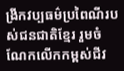ង្រីកវប្បធម៌ប្រពៃណីរបស់ជនជាតិខ្មែរ រួមចំណែកលើកកម្ពស់ជីវ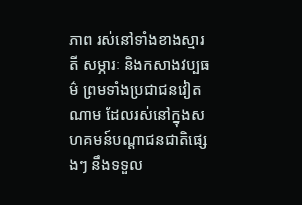ភាព រស់នៅទាំងខាងស្មារតី សម្ភារៈ និងកសាងវប្បធម៌ ព្រមទាំងប្រជាជនវៀតណាម ដែលរស់នៅក្នុងសហគមន៍បណ្តាជនជាតិផ្សេងៗ នឹងទទួល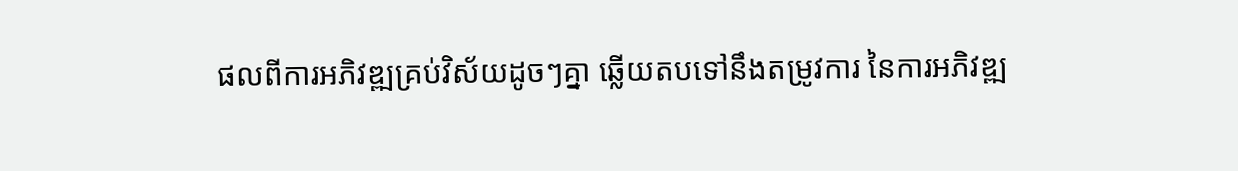ផលពីការអភិវឌ្ឍគ្រប់វិស័យដូចៗគ្នា ឆ្លើយតបទៅនឹងតម្រូវការ នៃការអភិវឌ្ឍ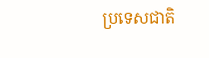ប្រទេសជាតិ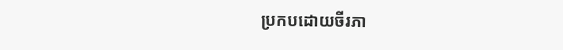ប្រកបដោយចីរភា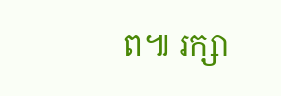ព៕ រក្សា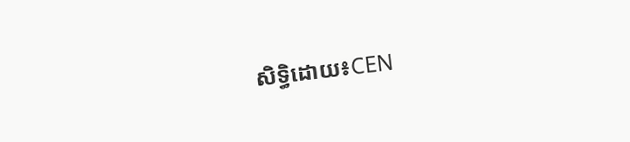សិទ្ធិដោយ៖CEN